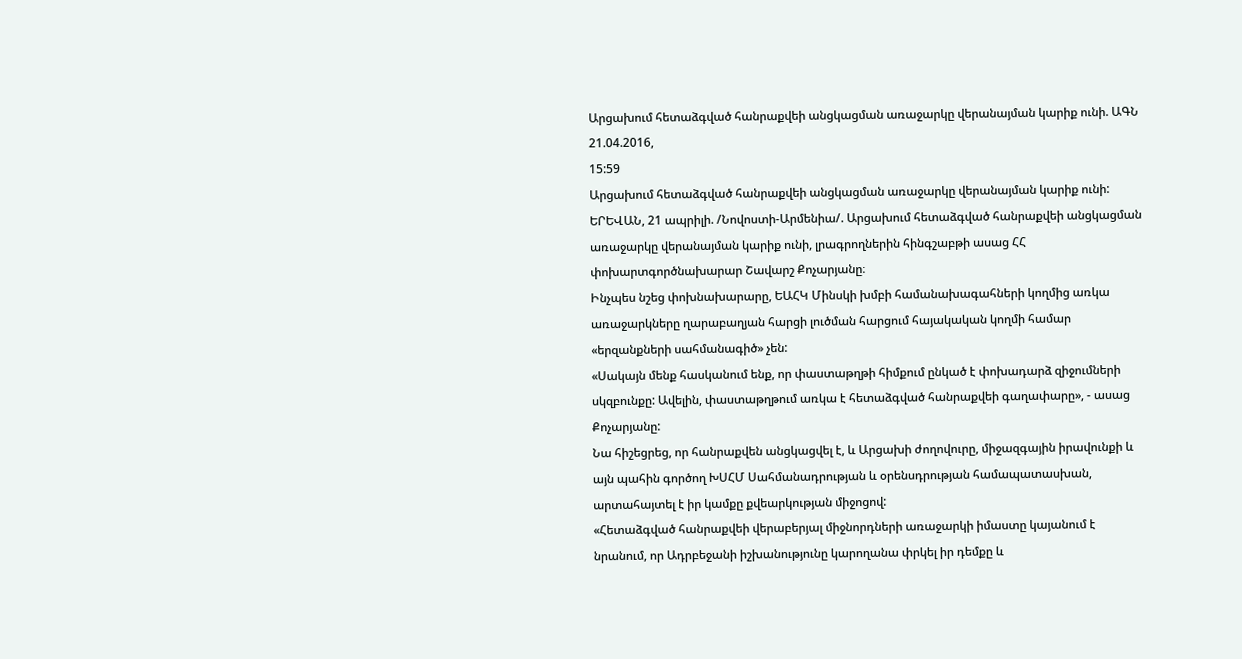Արցախում հետաձգված հանրաքվեի անցկացման առաջարկը վերանայման կարիք ունի. ԱԳՆ
21.04.2016,
15:59
Արցախում հետաձգված հանրաքվեի անցկացման առաջարկը վերանայման կարիք ունի:
ԵՐԵՎԱՆ, 21 ապրիլի. /Նովոստի-Արմենիա/. Արցախում հետաձգված հանրաքվեի անցկացման առաջարկը վերանայման կարիք ունի, լրագրողներին հինգշաբթի ասաց ՀՀ փոխարտգործնախարար Շավարշ Քոչարյանը։
Ինչպես նշեց փոխնախարարը, ԵԱՀԿ Մինսկի խմբի համանախագահների կողմից առկա առաջարկները ղարաբաղյան հարցի լուծման հարցում հայակական կողմի համար «երզանքների սահմանագիծ» չեն:
«Սակայն մենք հասկանում ենք, որ փաստաթղթի հիմքում ընկած է փոխադարձ զիջումների սկզբունքը: Ավելին, փաստաթղթում առկա է հետաձգված հանրաքվեի գաղափարը», - ասաց Քոչարյանը:
Նա հիշեցրեց, որ հանրաքվեն անցկացվել է, և Արցախի ժողովուրը, միջազգային իրավունքի և այն պահին գործող ԽՍՀՄ Սահմանադրության և օրենսդրության համապատասխան, արտահայտել է իր կամքը քվեարկության միջոցով:
«Հետաձգված հանրաքվեի վերաբերյալ միջնորդների առաջարկի իմաստը կայանում է նրանում, որ Ադրբեջանի իշխանությունը կարողանա փրկել իր դեմքը և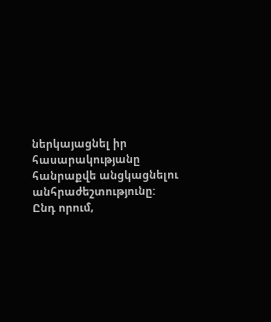ներկայացնել իր հասարակությանը հանրաքվե անցկացնելու անհրաժեշտությունը:
Ընդ որում,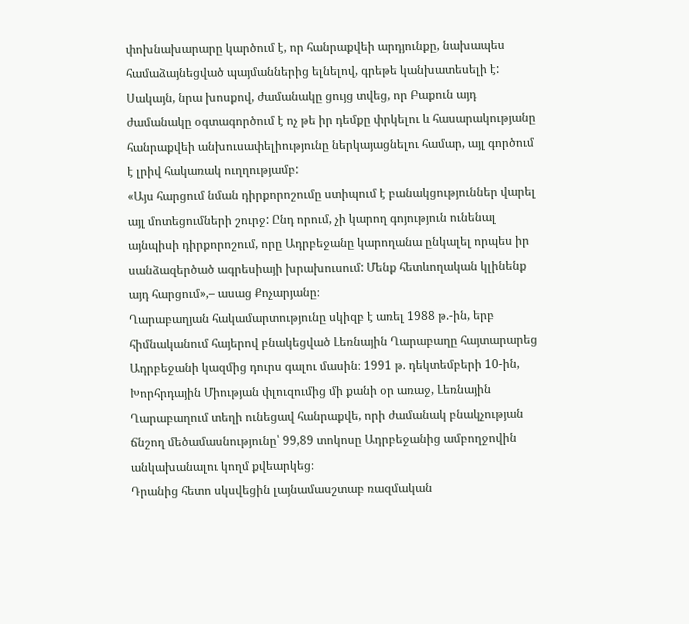փոխնախարարը կարծում է, որ հանրաքվեի արդյունքը, նախապես համաձայնեցված պայմաններից ելնելով, գրեթե կանխատեսելի է:
Սակայն, նրա խոսքով, ժամանակը ցույց տվեց, որ Բաքուն այդ ժամանակը օգտագործում է ոչ թե իր դեմքը փրկելու և հասարակությանը հանրաքվեի անխուսափելիությունը ներկայացնելու համար, այլ գործում է լրիվ հակառակ ուղղությամբ:
«Այս հարցում նման դիրքորոշումը ստիպում է բանակցություններ վարել այլ մոտեցումների շուրջ: Ընդ որում, չի կարող գոյություն ունենալ այնպիսի դիրքորոշում, որը Ադրբեջանը կարողանա ընկալել որպես իր սանձազերծած ագրեսիայի խրախուսում: Մենք հետևողական կլինենք այդ հարցում»,– ասաց Քոչարյանը։
Ղարաբաղյան հակամարտությունը սկիզբ է առել 1988 թ.-ին, երբ հիմնականում հայերով բնակեցված Լեռնային Ղարաբաղը հայտարարեց Ադրբեջանի կազմից դուրս գալու մասին։ 1991 թ. դեկտեմբերի 10-ին, Խորհրդային Միության փլուզումից մի քանի օր առաջ, Լեռնային Ղարաբաղում տեղի ունեցավ հանրաքվե, որի ժամանակ բնակչության ճնշող մեծամասնությունը՝ 99,89 տոկոսը Ադրբեջանից ամբողջովին անկախանալու կողմ քվեարկեց։
Դրանից հետո սկսվեցին լայնամասշտաբ ռազմական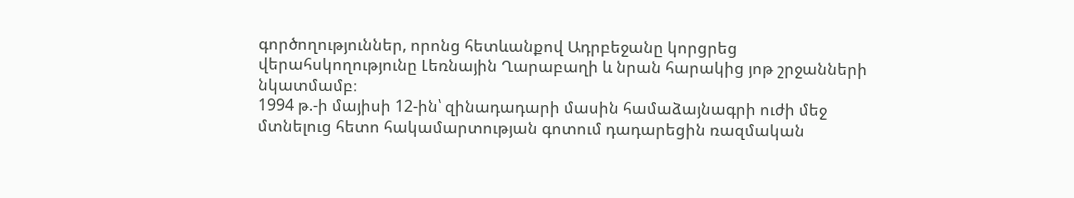գործողություններ, որոնց հետևանքով Ադրբեջանը կորցրեց վերահսկողությունը Լեռնային Ղարաբաղի և նրան հարակից յոթ շրջանների նկատմամբ։
1994 թ.-ի մայիսի 12-ին՝ զինադադարի մասին համաձայնագրի ուժի մեջ մտնելուց հետո հակամարտության գոտում դադարեցին ռազմական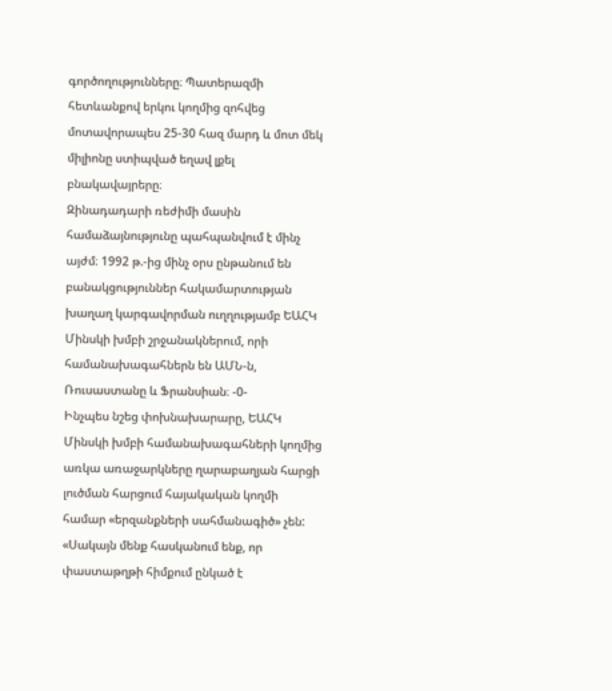գործողությունները։ Պատերազմի հետևանքով երկու կողմից զոհվեց մոտավորապես 25-30 հազ մարդ և մոտ մեկ միլիոնը ստիպված եղավ լքել բնակավայրերը։
Զինադադարի ռեժիմի մասին համաձայնությունը պահպանվում է մինչ այժմ։ 1992 թ.-ից մինչ օրս ընթանում են բանակցություններ հակամարտության խաղաղ կարգավորման ուղղությամբ ԵԱՀԿ Մինսկի խմբի շրջանակներում, որի համանախագահներն են ԱՄՆ-ն, Ռուսաստանը և Ֆրանսիան։ -0-
Ինչպես նշեց փոխնախարարը, ԵԱՀԿ Մինսկի խմբի համանախագահների կողմից առկա առաջարկները ղարաբաղյան հարցի լուծման հարցում հայակական կողմի համար «երզանքների սահմանագիծ» չեն:
«Սակայն մենք հասկանում ենք, որ փաստաթղթի հիմքում ընկած է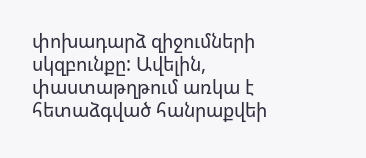փոխադարձ զիջումների սկզբունքը: Ավելին, փաստաթղթում առկա է հետաձգված հանրաքվեի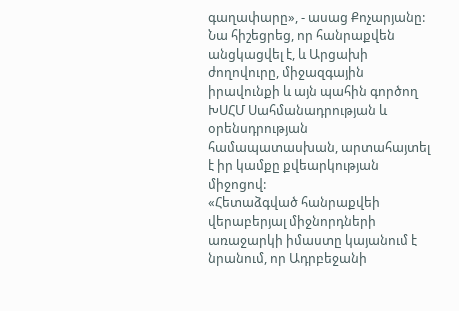գաղափարը», - ասաց Քոչարյանը:
Նա հիշեցրեց, որ հանրաքվեն անցկացվել է, և Արցախի ժողովուրը, միջազգային իրավունքի և այն պահին գործող ԽՍՀՄ Սահմանադրության և օրենսդրության համապատասխան, արտահայտել է իր կամքը քվեարկության միջոցով:
«Հետաձգված հանրաքվեի վերաբերյալ միջնորդների առաջարկի իմաստը կայանում է նրանում, որ Ադրբեջանի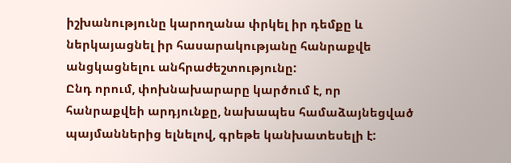իշխանությունը կարողանա փրկել իր դեմքը և ներկայացնել իր հասարակությանը հանրաքվե անցկացնելու անհրաժեշտությունը:
Ընդ որում, փոխնախարարը կարծում է, որ հանրաքվեի արդյունքը, նախապես համաձայնեցված պայմաններից ելնելով, գրեթե կանխատեսելի է: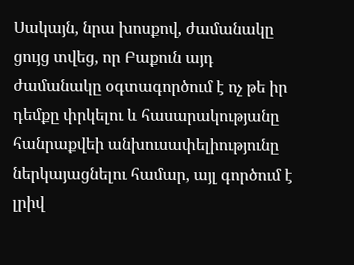Սակայն, նրա խոսքով, ժամանակը ցույց տվեց, որ Բաքուն այդ ժամանակը օգտագործում է ոչ թե իր դեմքը փրկելու և հասարակությանը հանրաքվեի անխուսափելիությունը ներկայացնելու համար, այլ գործում է լրիվ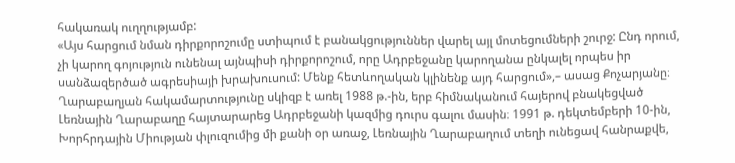հակառակ ուղղությամբ:
«Այս հարցում նման դիրքորոշումը ստիպում է բանակցություններ վարել այլ մոտեցումների շուրջ: Ընդ որում, չի կարող գոյություն ունենալ այնպիսի դիրքորոշում, որը Ադրբեջանը կարողանա ընկալել որպես իր սանձազերծած ագրեսիայի խրախուսում: Մենք հետևողական կլինենք այդ հարցում»,– ասաց Քոչարյանը։
Ղարաբաղյան հակամարտությունը սկիզբ է առել 1988 թ.-ին, երբ հիմնականում հայերով բնակեցված Լեռնային Ղարաբաղը հայտարարեց Ադրբեջանի կազմից դուրս գալու մասին։ 1991 թ. դեկտեմբերի 10-ին, Խորհրդային Միության փլուզումից մի քանի օր առաջ, Լեռնային Ղարաբաղում տեղի ունեցավ հանրաքվե,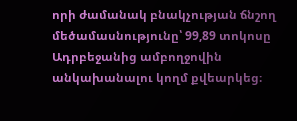որի ժամանակ բնակչության ճնշող մեծամասնությունը՝ 99,89 տոկոսը Ադրբեջանից ամբողջովին անկախանալու կողմ քվեարկեց։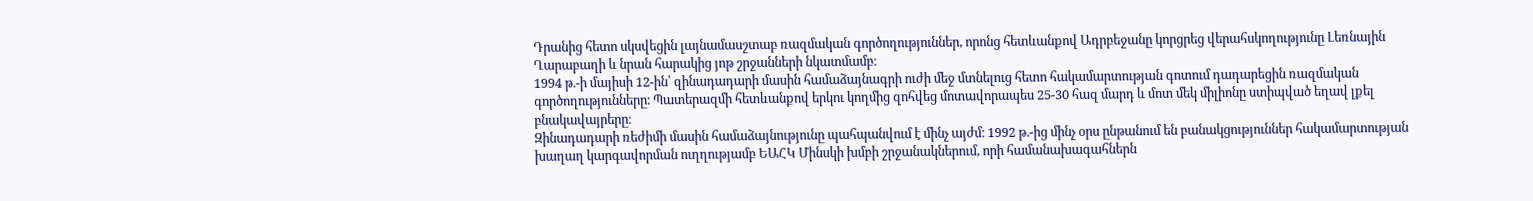Դրանից հետո սկսվեցին լայնամասշտաբ ռազմական գործողություններ, որոնց հետևանքով Ադրբեջանը կորցրեց վերահսկողությունը Լեռնային Ղարաբաղի և նրան հարակից յոթ շրջանների նկատմամբ։
1994 թ.-ի մայիսի 12-ին՝ զինադադարի մասին համաձայնագրի ուժի մեջ մտնելուց հետո հակամարտության գոտում դադարեցին ռազմական գործողությունները։ Պատերազմի հետևանքով երկու կողմից զոհվեց մոտավորապես 25-30 հազ մարդ և մոտ մեկ միլիոնը ստիպված եղավ լքել բնակավայրերը։
Զինադադարի ռեժիմի մասին համաձայնությունը պահպանվում է մինչ այժմ։ 1992 թ.-ից մինչ օրս ընթանում են բանակցություններ հակամարտության խաղաղ կարգավորման ուղղությամբ ԵԱՀԿ Մինսկի խմբի շրջանակներում, որի համանախագահներն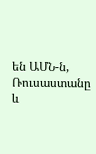են ԱՄՆ-ն, Ռուսաստանը և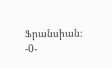Ֆրանսիան։ -0-